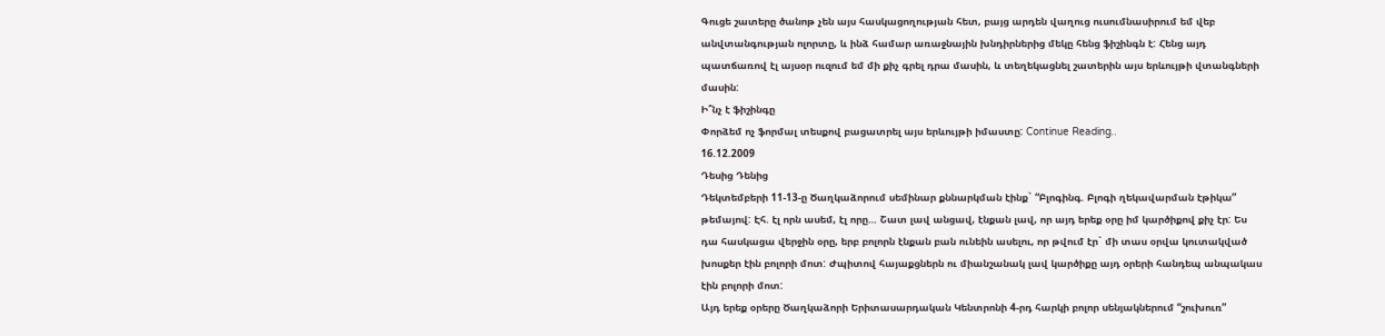Գուցե շատերը ծանոթ չեն այս հասկացողության հետ, բայց արդեն վաղուց ուսումնասիրում եմ վեբ անվտանգության ոլորտը, և ինձ համար առաջնային խնդիրներից մեկը հենց ֆիշինգն է: Հենց այդ պատճառով էլ այսօր ուզում եմ մի քիչ գրել դրա մասին, և տեղեկացնել շատերին այս երևույթի վտանգների մասին:
Ի՞նչ է ֆիշինգը
Փորձեմ ոչ ֆորմալ տեսքով բացատրել այս երևույթի իմաստը: Continue Reading..
16.12.2009
Դեսից Դենից
Դեկտեմբերի 11-13-ը Ծաղկաձորում սեմինար քննարկման էինք` “Բլոգինգ. Բլոգի ղեկավարման էթիկա” թեմայով: Էհ. էլ որն ասեմ, էլ որը… Շատ լավ անցավ, էնքան լավ, որ այդ երեք օրը իմ կարծիքով քիչ էր: Ես դա հասկացա վերջին օրը, երբ բոլորն էնքան բան ունեին ասելու, որ թվում էր` մի տաս օրվա կուտակված խոսքեր էին բոլորի մոտ: Ժպիտով հայաքցներն ու միանշանակ լավ կարծիքը այդ օրերի հանդեպ անպակաս էին բոլորի մոտ:
Այդ երեք օրերը Ծաղկաձորի Երիտասարդական Կենտրոնի 4-րդ հարկի բոլոր սենյակներում “շուխուռ”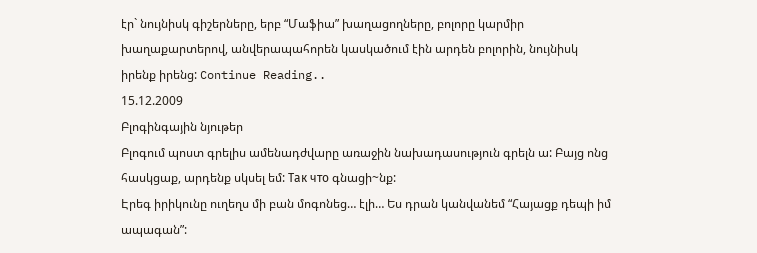էր` նույնիսկ գիշերները, երբ “Մաֆիա” խաղացողները, բոլորը կարմիր խաղաքարտերով, անվերապահորեն կասկածում էին արդեն բոլորին, նույնիսկ իրենք իրենց: Continue Reading..
15.12.2009
Բլոգինգային նյութեր
Բլոգում պոստ գրելիս ամենադժվարը առաջին նախադասություն գրելն ա: Բայց ոնց հասկցաք, արդենք սկսել եմ: Так что գնացի~նք:
Էրեգ իրիկունը ուղեղս մի բան մոգոնեց… էլի… Ես դրան կանվանեմ “Հայացք դեպի իմ ապագան”: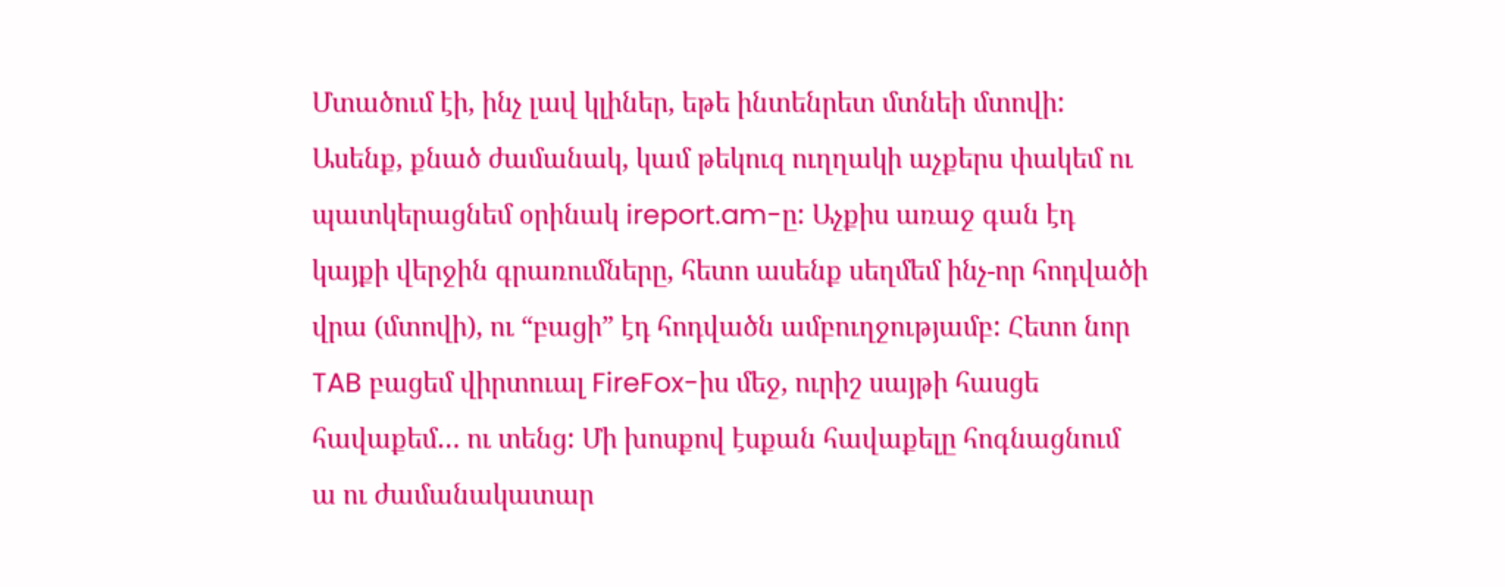Մտածում էի, ինչ լավ կլիներ, եթե ինտենրետ մտնեի մտովի: Ասենք, քնած ժամանակ, կամ թեկուզ ուղղակի աչքերս փակեմ ու պատկերացնեմ օրինակ ireport.am-ը: Աչքիս առաջ գան էդ կայքի վերջին գրառումները, հետո ասենք սեղմեմ ինչ-որ հոդվածի վրա (մտովի), ու “բացի” էդ հոդվածն ամբուղջությամբ: Հետո նոր TAB բացեմ վիրտուալ FireFox-իս մեջ, ուրիշ սայթի հասցե հավաքեմ… ու տենց: Մի խոսքով էսքան հավաքելը հոգնացնում ա ու ժամանակատար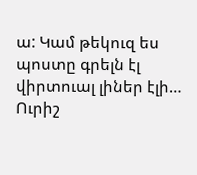ա: Կամ թեկուզ ես պոստը գրելն էլ վիրտուալ լիներ էլի…
Ուրիշ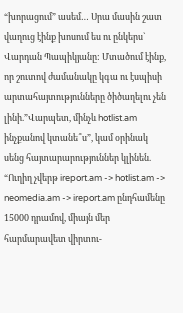“խորացում” ասեմ… Սրա մասին շատ վաղուց էինք խոսում ես ու ընկերս` Վարդան Պապիկյանը: Մտածում էինք, որ շուտով ժամանակը կգա ու էսպիսի արտահայտությունները ծիծաղելու չեն լինի.”Վարպետ, մինչև hotlist.am ինչքանով կտանե՞ս”, կամ օրինակ սենց հայտարարություններ կլինեն. “Ուղիղ չվերթ ireport.am -> hotlist.am -> neomedia.am -> ireport.am ընդհամենը 15000 դրամով, միայն մեր հարմարավետ վիրտու-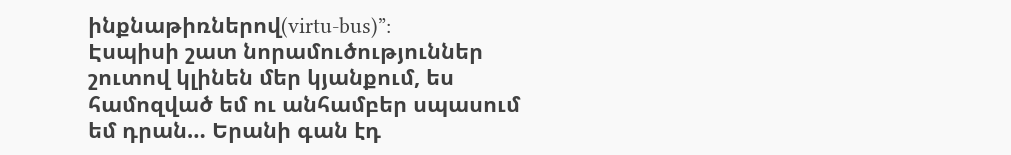ինքնաթիռներով(virtu-bus)”:
Էսպիսի շատ նորամուծություններ շուտով կլինեն մեր կյանքում, ես համոզված եմ ու անհամբեր սպասում եմ դրան… Երանի գան էդ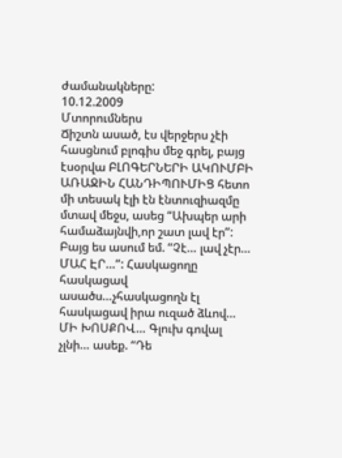ժամանակները:
10.12.2009
Մտորումներս
Ճիշտն ասած, էս վերջերս չէի հասցնում բլոգիս մեջ գրել, բայց էսօրվա ԲԼՈԳԵՐՆԵՐԻ ԱԿՈՒՄԲԻ ԱՌԱՋԻՆ ՀԱՆԴԻՊՈՒՄԻՑ հետո մի տեսակ էլի էն էնտուզիազմը մտավ մեջս, ասեց “Ախպեր արի համաձայնվի,որ շատ լավ էր”: Բայց ես ասում եմ. “Չէ… լավ չէր… ՄԱՀ ԷՐ…”: Հասկացողը հասկացավ ասածս…չհասկացողն էլ հասկացավ իրա ուզած ձևով… ՄԻ ԽՈՍՔՈՎ… Գլուխ գովալ չլնի… ասեք. “Դե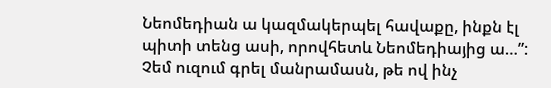Նեոմեդիան ա կազմակերպել հավաքը, ինքն էլ պիտի տենց ասի, որովհետև Նեոմեդիայից ա…”:
Չեմ ուզում գրել մանրամասն, թե ով ինչ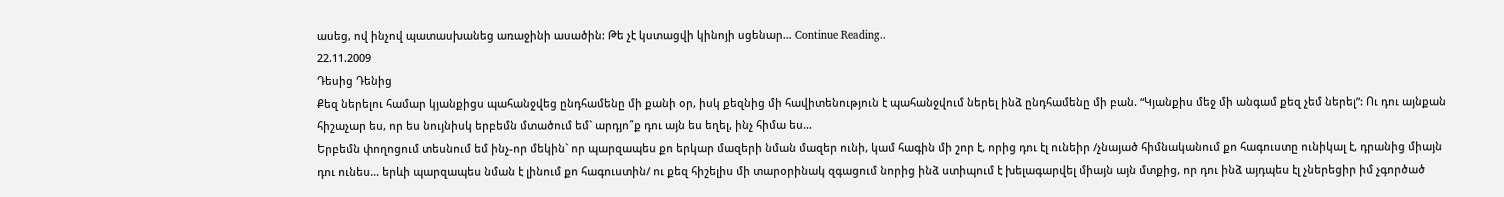ասեց, ով ինչով պատասխանեց առաջինի ասածին: Թե չէ կստացվի կինոյի սցենար… Continue Reading..
22.11.2009
Դեսից Դենից
Քեզ ներելու համար կյանքիցս պահանջվեց ընդհամենը մի քանի օր, իսկ քեզնից մի հավիտենություն է պահանջվում ներել ինձ ընդհամենը մի բան. “Կյանքիս մեջ մի անգամ քեզ չեմ ներել”: Ու դու այնքան հիշաչար ես, որ ես նույնիսկ երբեմն մտածում եմ` արդյո՞ք դու այն ես եղել, ինչ հիմա ես…
Երբեմն փողոցում տեսնում եմ ինչ-որ մեկին` որ պարզապես քո երկար մազերի նման մազեր ունի, կամ հագին մի շոր է, որից դու էլ ունեիր /չնայած հիմնականում քո հագուստը ունիկալ է, դրանից միայն դու ունես… երևի պարզապես նման է լինում քո հագուստին/ ու քեզ հիշելիս մի տարօրինակ զգացում նորից ինձ ստիպում է խելագարվել միայն այն մտքից, որ դու ինձ այդպես էլ չներեցիր իմ չգործած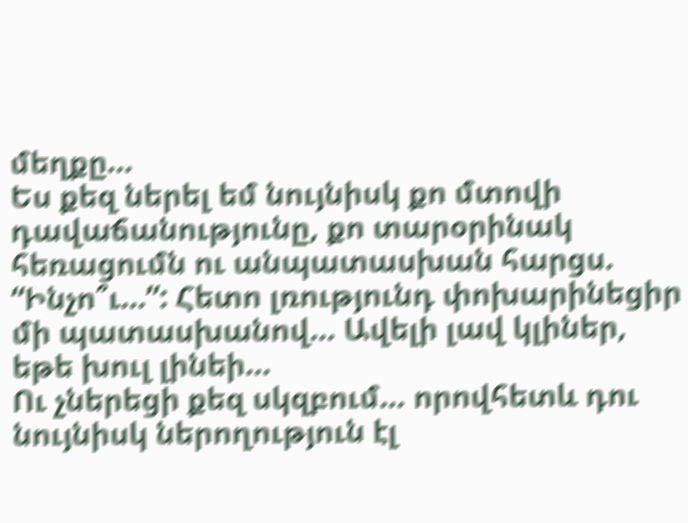մեղքը…
Ես քեզ ներել եմ նույնիսկ քո մտովի դավաճանությունը, քո տարօրինակ հեռացումն ու անպատասխան հարցս. “Ինչո՞ւ…”: Հետո լռությունդ փոխարինեցիր մի պատասխանով… Ավելի լավ կլիներ, եթե խուլ լինեի…
Ու չներեցի քեզ սկզբում… որովհետև դու նույնիսկ ներողություն էլ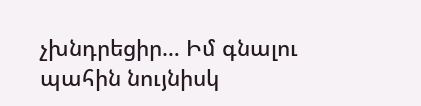չխնդրեցիր… Իմ գնալու պահին նույնիսկ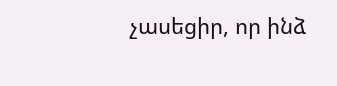չասեցիր, որ ինձ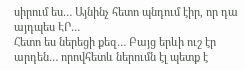սիրում ես… Այնինչ հետո պնդում էիր, որ դա այդպես ԷՐ…
Հետո ես ներեցի քեզ… Բայց երևի ուշ էր արդեն… որովհետև ներումն էլ պետք է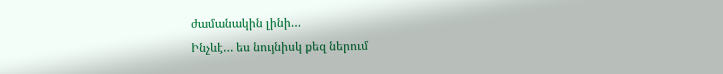ժամանակին լինի…
Ինչևէ… ես նույնիսկ քեզ ներում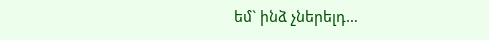եմ` ինձ չներելդ…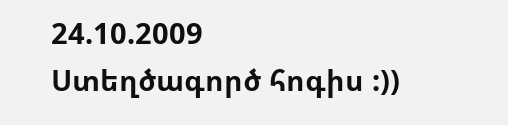24.10.2009
Ստեղծագործ հոգիս :))